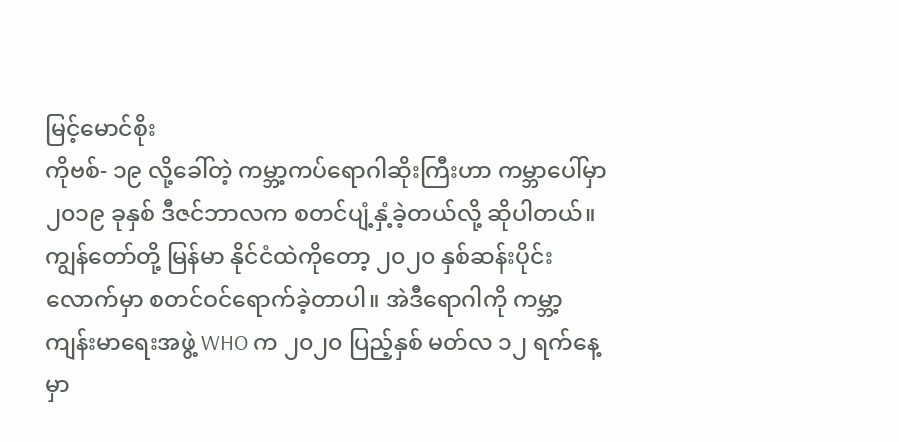မြင့်မောင်စိုး
ကိုဗစ်- ၁၉ လို့ခေါ်တဲ့ ကမ္ဘာ့ကပ်ရောဂါဆိုးကြီးဟာ ကမ္ဘာပေါ်မှာ ၂၀၁၉ ခုနှစ် ဒီဇင်ဘာလက စတင်ပျံ့နှံ့ခဲ့တယ်လို့ ဆိုပါတယ်။ ကျွန်တော်တို့ မြန်မာ နိုင်ငံထဲကိုတော့ ၂၀၂၀ နှစ်ဆန်းပိုင်းလောက်မှာ စတင်ဝင်ရောက်ခဲ့တာပါ။ အဲဒီရောဂါကို ကမ္ဘာ့ကျန်းမာရေးအဖွဲ့ WHO က ၂၀၂၀ ပြည့်နှစ် မတ်လ ၁၂ ရက်နေ့မှာ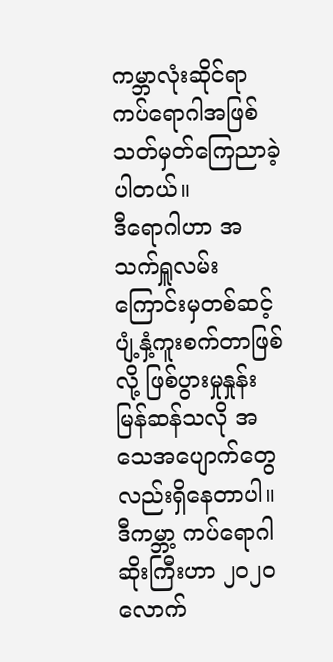ကမ္ဘာလုံးဆိုင်ရာကပ်ရောဂါအဖြစ် သတ်မှတ်ကြေညာခဲ့ပါတယ်။
ဒီရောဂါဟာ အသက်ရှူလမ်းကြောင်းမှတစ်ဆင့် ပျံ့နှံ့ကူးစက်တာဖြစ်လို့ ဖြစ်ပွားမှုနှုန်းမြန်ဆန်သလို အသေအပျောက်တွေလည်းရှိနေတာပါ။ ဒီကမ္ဘာ့ ကပ်ရောဂါဆိုးကြီးဟာ ၂၀၂၀ လောက်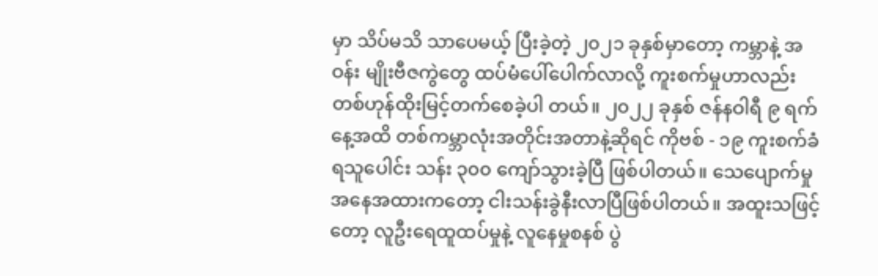မှာ သိပ်မသိ သာပေမယ့် ပြီးခဲ့တဲ့ ၂၀၂၁ ခုနှစ်မှာတော့ ကမ္ဘာနဲ့ အဝန်း မျိုးဗီဇကွဲတွေ ထပ်မံပေါ်ပေါက်လာလို့ ကူးစက်မှုဟာလည်း တစ်ဟုန်ထိုးမြင့်တက်စေခဲ့ပါ တယ်။ ၂၀၂၂ ခုနှစ် ဇန်နဝါရီ ၉ ရက်နေ့အထိ တစ်ကမ္ဘာလုံးအတိုင်းအတာနဲ့ဆိုရင် ကိုဗစ် - ၁၉ ကူးစက်ခံရသူပေါင်း သန်း ၃၀၀ ကျော်သွားခဲ့ပြီ ဖြစ်ပါတယ်။ သေပျောက်မှုအနေအထားကတော့ ငါးသန်းခွဲနီးလာပြီဖြစ်ပါတယ်။ အထူးသဖြင့်တော့ လူဦးရေထူထပ်မှုနဲ့ လူနေမှုစနစ် ပွဲ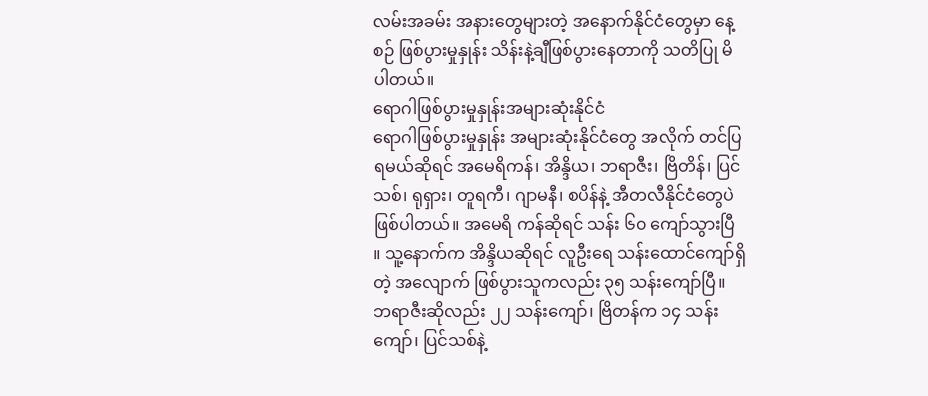လမ်းအခမ်း အနားတွေများတဲ့ အနောက်နိုင်ငံတွေမှာ နေ့စဉ် ဖြစ်ပွားမှုနှုန်း သိန်းနဲ့ချီဖြစ်ပွားနေတာကို သတိပြု မိပါတယ်။
ရောဂါဖြစ်ပွားမှုနှုန်းအများဆုံးနိုင်ငံ
ရောဂါဖြစ်ပွားမှုနှုန်း အများဆုံးနိုင်ငံတွေ အလိုက် တင်ပြရမယ်ဆိုရင် အမေရိကန်၊ အိန္ဒိယ၊ ဘရာဇီး၊ ဗြိတိန်၊ ပြင်သစ်၊ ရုရှား၊ တူရကီ၊ ဂျာမနီ၊ စပိန်နဲ့ အီတလီနိုင်ငံတွေပဲ ဖြစ်ပါတယ်။ အမေရိ ကန်ဆိုရင် သန်း ၆၀ ကျော်သွားပြီ ။ သူ့နောက်က အိန္ဒိယဆိုရင် လူဦးရေ သန်းထောင်ကျော်ရှိတဲ့ အလျောက် ဖြစ်ပွားသူကလည်း ၃၅ သန်းကျော်ပြီ။ ဘရာဇီးဆိုလည်း ၂၂ သန်းကျော်၊ ဗြိတန်က ၁၄ သန်းကျော်၊ ပြင်သစ်နဲ့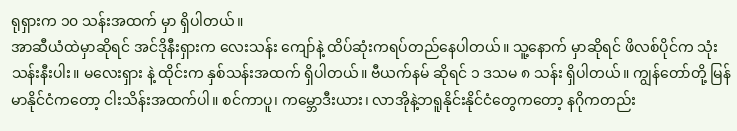ရုရှားက ၁၀ သန်းအထက် မှာ ရှိပါတယ်။
အာဆီယံထဲမှာဆိုရင် အင်ဒိုနီးရှားက လေးသန်း ကျော်နဲ့ ထိပ်ဆုံးကရပ်တည်နေပါတယ်။ သူ့နောက် မှာဆိုရင် ဖိလစ်ပိုင်က သုံးသန်းနီးပါး။ မလေးရှား နဲ့ ထိုင်းက နှစ်သန်းအထက် ရှိပါတယ်။ ဗီယက်နမ် ဆိုရင် ၁ ဒသမ ၈ သန်း ရှိပါတယ်။ ကျွန်တော်တို့ မြန်မာနိုင်ငံကတော့ ငါးသိန်းအထက်ပါ။ စင်ကာပူ၊ ကမ္ဘောဒီးယား၊ လာအိုနဲ့ဘရူနိုင်းနိုင်ငံတွေကတော့ နဂိုကတည်း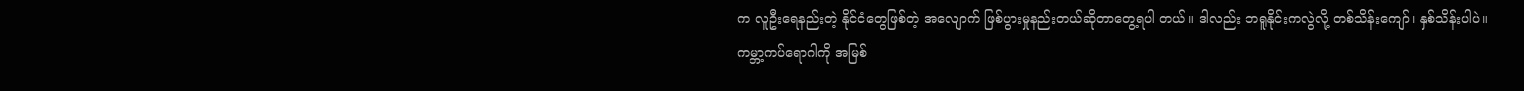က လူဦးရေနည်းတဲ့ နိုင်ငံတွေဖြစ်တဲ့ အလျောက် ဖြစ်ပွားမှုနည်းတယ်ဆိုတာတွေ့ရပါ တယ်။ ဒါလည်း ဘရူနိုင်းကလွဲလို့ တစ်သိန်းကျော်၊ နှစ်သိန်းပါပဲ။
ကမ္ဘာ့ကပ်ရောဂါကို အမြစ်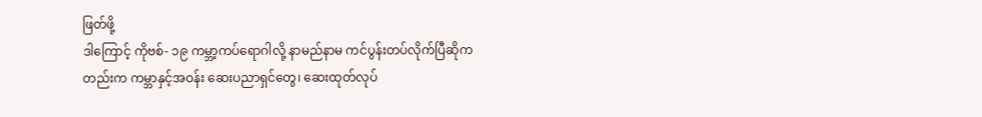ဖြတ်ဖို့
ဒါကြောင့် ကိုဗစ်- ၁၉ ကမ္ဘာ့ကပ်ရောဂါလို့ နာမည်နာမ ကင်ပွန်းတပ်လိုက်ပြီဆိုကတည်းက ကမ္ဘာနှင့်အဝန်း ဆေးပညာရှင်တွေ၊ ဆေးထုတ်လုပ်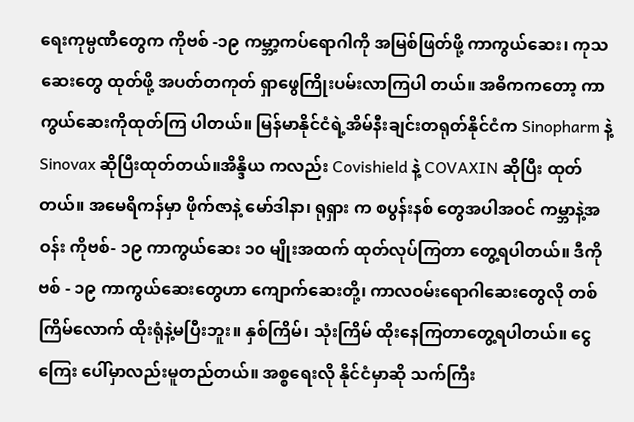ရေးကုမ္ပဏီတွေက ကိုဗစ် -၁၉ ကမ္ဘာ့ကပ်ရောဂါကို အမြစ်ဖြတ်ဖို့ ကာကွယ်ဆေး၊ ကုသဆေးတွေ ထုတ်ဖို့ အပတ်တကုတ် ရှာဖွေကြိုးပမ်းလာကြပါ တယ်။ အဓိကကတော့ ကာကွယ်ဆေးကိုထုတ်ကြ ပါတယ်။ မြန်မာနိုင်ငံရဲ့အိမ်နီးချင်းတရုတ်နိုင်ငံက Sinopharm နဲ့ Sinovax ဆိုပြီးထုတ်တယ်။အိန္ဒိယ ကလည်း Covishield နဲ့ COVAXIN ဆိုပြီး ထုတ် တယ်။ အမေရိကန်မှာ ဖိုက်ဇာနဲ့ မော်ဒါနာ၊ ရုရှား က စပွန်းနစ် တွေအပါအဝင် ကမ္ဘာနဲ့အဝန်း ကိုဗစ်- ၁၉ ကာကွယ်ဆေး ၁၀ မျိုးအထက် ထုတ်လုပ်ကြတာ တွေ့ရပါတယ်။ ဒီကိုဗစ် - ၁၉ ကာကွယ်ဆေးတွေဟာ ကျောက်ဆေးတို့၊ ကာလဝမ်းရောဂါဆေးတွေလို တစ်ကြိမ်လောက် ထိုးရုံနဲ့မပြီးဘူး။ နှစ်ကြိမ်၊ သုံးကြိမ် ထိုးနေကြတာတွေ့ရပါတယ်။ ငွေကြေး ပေါ်မှာလည်းမူတည်တယ်။ အစ္စရေးလို နိုင်ငံမှာဆို သက်ကြီး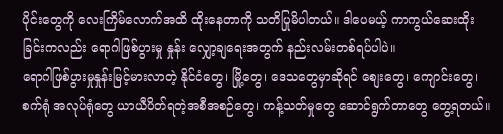ပိုင်းတွေကို လေးကြိမ်လောက်အထိ ထိုးနေတာကို သတိပြုမိပါတယ်။ ဒါပေမယ့် ကာကွယ်ဆေးထိုးခြင်းကလည်း ရောဂါဖြစ်ပွားမှု နှုန်း လျှော့ချရေးအတွက် နည်းလမ်းတစ်ရပ်ပါပဲ။
ရောဂါဖြစ်ပွားမှုနှုန်းမြင့်မားလာတဲ့ နိုင်ငံတွေ၊ မြို့တွေ၊ ဒေသတွေမှာဆိုရင် စျေးတွေ၊ ကျောင်းတွေ၊ စက်ရုံ အလုပ်ရုံတွေ ယာယီပိတ်ရတဲ့အစီအစဉ်တွေ၊ ကန့်သတ်မှုတွေ ဆောင်ရွက်တာတွေ တွေ့ရတယ်။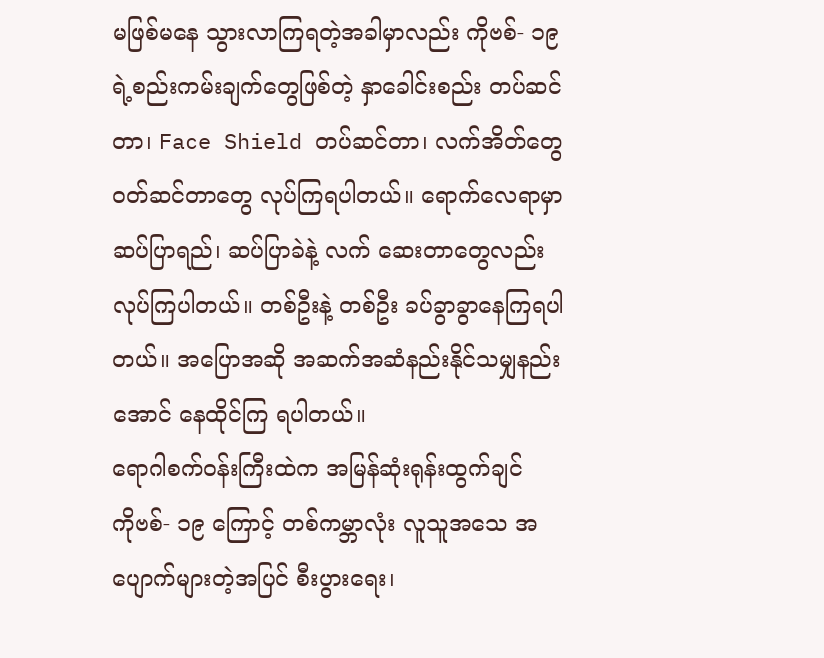မဖြစ်မနေ သွားလာကြရတဲ့အခါမှာလည်း ကိုဗစ်- ၁၉ ရဲ့စည်းကမ်းချက်တွေဖြစ်တဲ့ နှာခေါင်းစည်း တပ်ဆင်တာ၊ Face Shield တပ်ဆင်တာ၊ လက်အိတ်တွေဝတ်ဆင်တာတွေ လုပ်ကြရပါတယ်။ ရောက်လေရာမှာ ဆပ်ပြာရည်၊ ဆပ်ပြာခဲနဲ့ လက် ဆေးတာတွေလည်း လုပ်ကြပါတယ်။ တစ်ဦးနဲ့ တစ်ဦး ခပ်ခွာခွာနေကြရပါတယ်။ အပြောအဆို အဆက်အဆံနည်းနိုင်သမျှနည်းအောင် နေထိုင်ကြ ရပါတယ်။
ရောဂါစက်ဝန်းကြီးထဲက အမြန်ဆုံးရုန်းထွက်ချင်
ကိုဗစ်- ၁၉ ကြောင့် တစ်ကမ္ဘာလုံး လူသူအသေ အပျောက်များတဲ့အပြင် စီးပွားရေး၊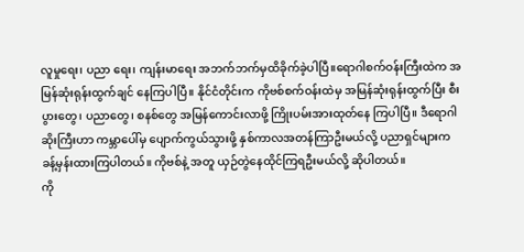လူမှုရေး၊ ပညာ ရေး၊ ကျန်းမာရေး အဘက်ဘက်မှထိခိုက်ခဲ့ပါပြီ။ရောဂါစက်ဝန်းကြီးထဲက အမြန်ဆုံးရုန်းထွက်ချင် နေကြပါပြီ။ နိုင်ငံတိုင်းက ကိုဗစ်စက်ဝန်းထဲမှ အမြန်ဆုံးရုန်းထွက်ပြီး စီးပွားတွေ၊ ပညာတွေ၊ စနစ်တွေ အမြန်ကောင်းလာဖို့ ကြိုးပမ်းအားထုတ်နေ ကြပါပြီ။ ဒီရောဂါဆိုးကြီးဟာ ကမ္ဘာပေါ်မှ ပျောက်ကွယ်သွားဖို့ နှစ်ကာလအတန်ကြာဦးမယ်လို့ ပညာရှင်များက ခန့်မှန်းထားကြပါတယ်။ ကိုဗစ်နဲ့ အတူ ယှဉ်တွဲနေထိုင်ကြရဦးမယ်လို့ ဆိုပါတယ်။
ကို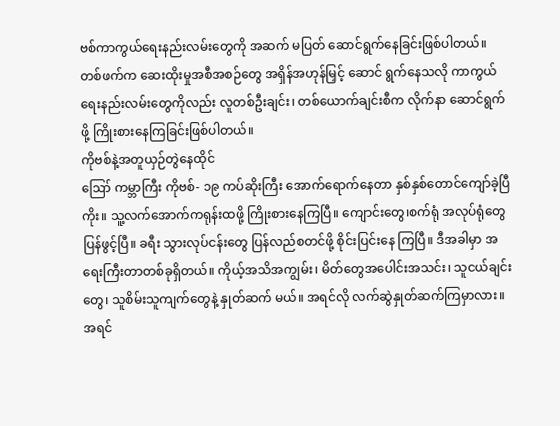ဗစ်ကာကွယ်ရေးနည်းလမ်းတွေကို အဆက် မပြတ် ဆောင်ရွက်နေခြင်းဖြစ်ပါတယ်။ တစ်ဖက်က ဆေးထိုးမှုအစီအစဉ်တွေ အရှိန်အဟုန်မြှင့် ဆောင် ရွက်နေသလို ကာကွယ်ရေးနည်းလမ်းတွေကိုလည်း လူတစ်ဦးချင်း၊ တစ်ယောက်ချင်းစီက လိုက်နာ ဆောင်ရွက်ဖို့ ကြိုးစားနေကြခြင်းဖြစ်ပါတယ်။
ကိုဗစ်နဲ့အတူယှဉ်တွဲနေထိုင်
ဪ ကမ္ဘာကြီး ကိုဗစ်- ၁၉ ကပ်ဆိုးကြီး အောက်ရောက်နေတာ နှစ်နှစ်တောင်ကျော်ခဲ့ပြီကိုး။ သူ့လက်အောက်ကရုန်းထဖို့ ကြိုးစားနေကြပြီ။ ကျောင်းတွေ၊စက်ရုံ အလုပ်ရုံတွေပြန်ဖွင့်ပြီ။ ခရီး သွားလုပ်ငန်းတွေ ပြန်လည်စတင်ဖို့ စိုင်းပြင်းနေ ကြပြီ။ ဒီအခါမှာ အရေးကြီးတာတစ်ခုရှိတယ်။ ကိုယ့်အသိအကျွမ်း၊ မိတ်တွေအပေါင်းအသင်း၊ သူငယ်ချင်းတွေ၊ သူစိမ်းသူကျက်တွေနဲ့ နှုတ်ဆက် မယ်။ အရင်လို လက်ဆွဲနှုတ်ဆက်ကြမှာလား။ အရင်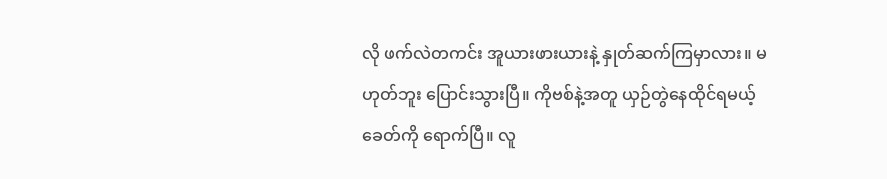လို ဖက်လဲတကင်း အူယားဖားယားနဲ့ နှုတ်ဆက်ကြမှာလား။ မဟုတ်ဘူး ပြောင်းသွားပြီ။ ကိုဗစ်နဲ့အတူ ယှဉ်တွဲနေထိုင်ရမယ့်ခေတ်ကို ရောက်ပြီ။ လူ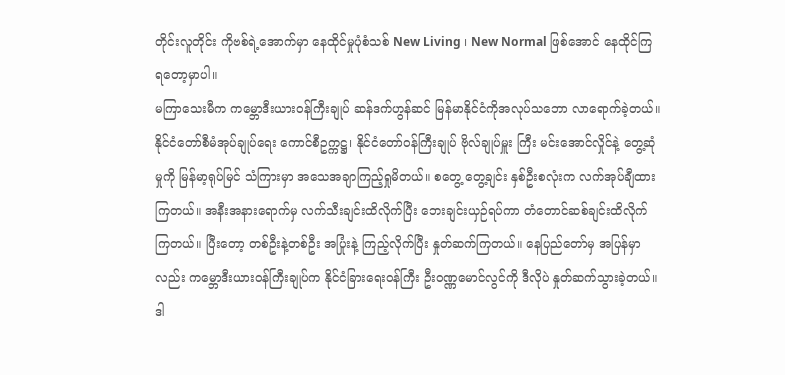တိုင်းလူတိုင်း ကိုဗစ်ရဲ့အောက်မှာ နေထိုင်မှုပုံစံသစ် New Living ၊ New Normal ဖြစ်အောင် နေထိုင်ကြရတော့မှာပါ။
မကြာသေးမီက ကမ္ဘောဒီးယားဝန်ကြီးချုပ် ဆန်ဒက်ဟွန်ဆင် မြန်မာနိုင်ငံကိုအလုပ်သဘော လာရောက်ခဲ့တယ်။ နိုင်ငံတော်စီမံအုပ်ချုပ်ရေး ကောင်စီဥက္ကဋ္ဌ၊ နိုင်ငံတော်ဝန်ကြီးချုပ် ဗိုလ်ချုပ်မှူး ကြီး မင်းအောင်လှိုင်နဲ့ တွေ့ဆုံမှုကို မြန်မာ့ရုပ်မြင် သံကြားမှာ အသေအချာကြည့်ရှုမိတယ်။ စတွေ့ တွေ့ချင်း နှစ်ဦးစလုံးက လက်အုပ်ချီထားကြတယ်။ အနီးအနားရောက်မှ လက်သီးချင်းထိလိုက်ပြီး ဘေးချင်းယှဉ်ရပ်ကာ တံတောင်ဆစ်ချင်းထိလိုက် ကြတယ်။ ပြီးတော့ တစ်ဦးနဲ့တစ်ဦး အပြုံးနဲ့ ကြည့်လိုက်ပြီး နှုတ်ဆက်ကြတယ်။ နေပြည်တော်မှ အပြန်မှာလည်း ကမ္ဘောဒီးယားဝန်ကြီးချုပ်က နိုင်ငံခြားရေးဝန်ကြီး ဦးဝဏ္ဏမောင်လွင်ကို ဒီလိုပဲ နှုတ်ဆက်သွားခဲ့တယ်။ ဒါ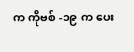က ကိုဗစ် -၁၉ က ပေး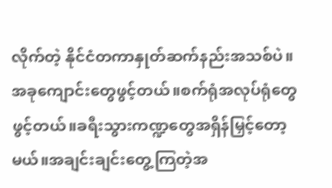လိုက်တဲ့ နိုင်ငံတကာနှုတ်ဆက်နည်းအသစ်ပဲ။
အခုကျောင်းတွေဖွင့်တယ်။စက်ရုံအလုပ်ရုံတွေဖွင့်တယ်။ခရီးသွားကဏ္ဍတွေအရှိန်မြှင့်တော့မယ်။အချင်းချင်းတွေ့ကြတဲ့အ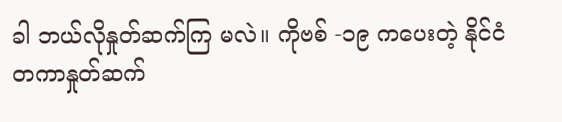ခါ ဘယ်လိုနှုတ်ဆက်ကြ မလဲ။ ကိုဗစ် -၁၉ ကပေးတဲ့ နိုင်ငံတကာနှုတ်ဆက်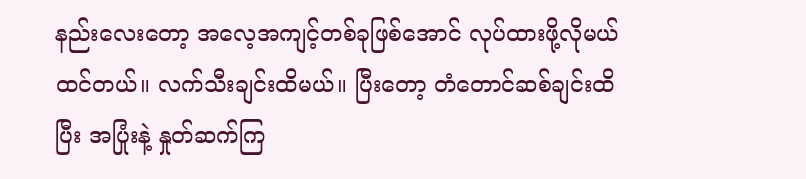နည်းလေးတော့ အလေ့အကျင့်တစ်ခုဖြစ်အောင် လုပ်ထားဖို့လိုမယ်ထင်တယ်။ လက်သီးချင်းထိမယ်။ ပြီးတော့ တံတောင်ဆစ်ချင်းထိပြီး အပြုံးနဲ့ နှုတ်ဆက်ကြ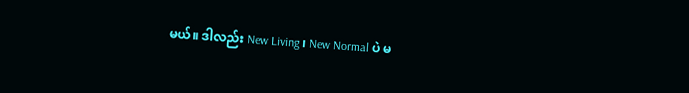မယ်။ ဒါလည်း New Living ၊ New Normal ပဲ မ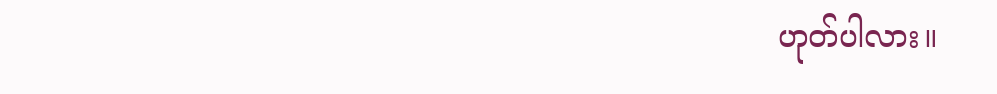ဟုတ်ပါလား။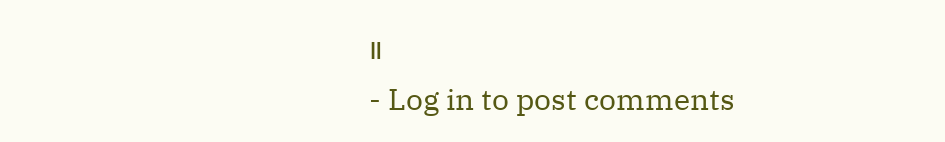။
- Log in to post comments